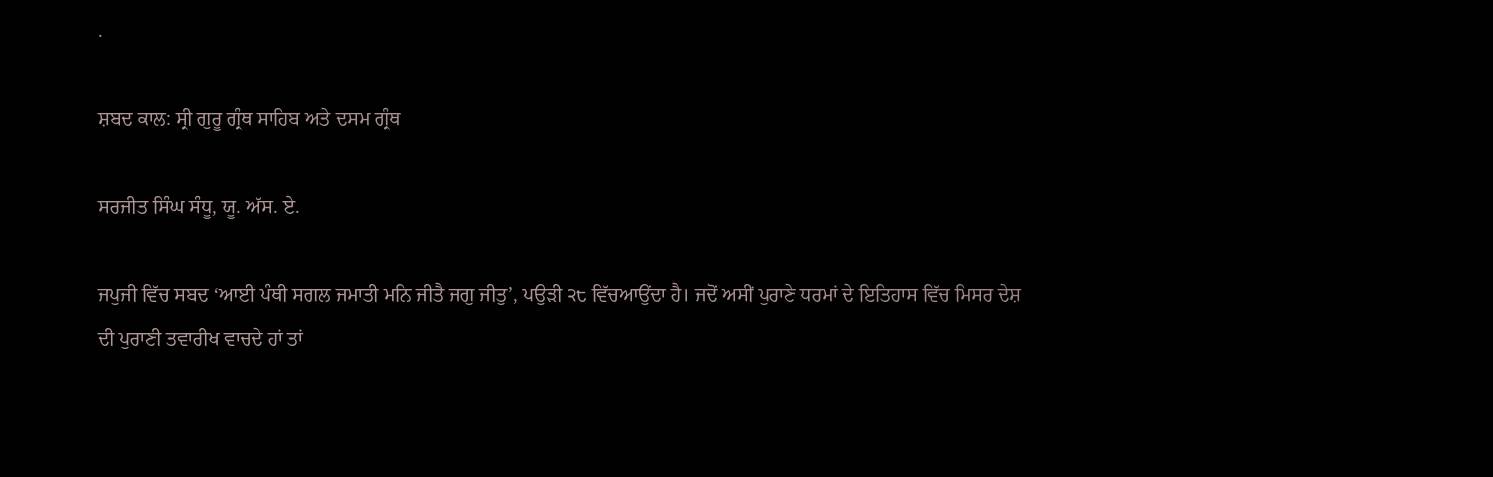.

ਸ਼ਬਦ ਕਾਲ: ਸ੍ਰੀ ਗੁਰੂ ਗ੍ਰੰਥ ਸਾਹਿਬ ਅਤੇ ਦਸਮ ਗ੍ਰੰਥ

ਸਰਜੀਤ ਸਿੰਘ ਸੰਧੂ, ਯੂ. ਅੱਸ. ਏ.

ਜਪੁਜੀ ਵਿੱਚ ਸਬਦ ‘ਆਈ ਪੰਥੀ ਸਗਲ ਜਮਾਤੀ ਮਨਿ ਜੀਤੈ ਜਗੁ ਜੀਤੁ’, ਪਉੜੀ ੨੮ ਵਿੱਚਆਉਂਦਾ ਹੈ। ਜਦੋਂ ਅਸੀਂ ਪੁਰਾਣੇ ਧਰਮਾਂ ਦੇ ਇਤਿਹਾਸ ਵਿੱਚ ਮਿਸਰ ਦੇਸ਼ ਦੀ ਪੁਰਾਣੀ ਤਵਾਰੀਖ ਵਾਚਦੇ ਹਾਂ ਤਾਂ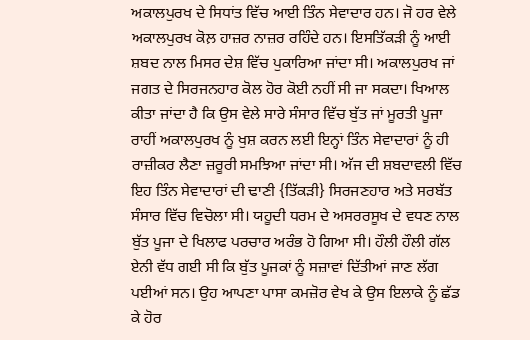ਅਕਾਲਪੁਰਖ ਦੇ ਸਿਧਾਂਤ ਵਿੱਚ ਆਈ ਤਿੰਨ ਸੇਵਾਦਾਰ ਹਨ। ਜੋ ਹਰ ਵੇਲੇ ਅਕਾਲਪੁਰਖ ਕੋਲ਼ ਹਾਜ਼ਰ ਨਾਜ਼ਰ ਰਹਿੰਦੇ ਹਨ। ਇਸਤਿੱਕੜੀ ਨੂੰ ਆਈ ਸ਼ਬਦ ਨਾਲ ਮਿਸਰ ਦੇਸ਼ ਵਿੱਚ ਪੁਕਾਰਿਆ ਜਾਂਦਾ ਸੀ। ਅਕਾਲਪੁਰਖ ਜਾਂ ਜਗਤ ਦੇ ਸਿਰਜਨਹਾਰ ਕੋਲ ਹੋਰ ਕੋਈ ਨਹੀਂ ਸੀ ਜਾ ਸਕਦਾ। ਖਿਆਲ ਕੀਤਾ ਜਾਂਦਾ ਹੈ ਕਿ ਉਸ ਵੇਲੇ ਸਾਰੇ ਸੰਸਾਰ ਵਿੱਚ ਬੁੱਤ ਜਾਂ ਮੂਰਤੀ ਪੂਜਾ ਰਾਹੀਂ ਅਕਾਲਪੁਰਖ ਨੂੰ ਖੁਸ਼ ਕਰਨ ਲਈ ਇਨ੍ਹਾਂ ਤਿੰਨ ਸੇਵਾਦਾਰਾਂ ਨੂੰ ਹੀ ਰਾਜ਼ੀਕਰ ਲੈਣਾ ਜ਼ਰੂਰੀ ਸਮਝਿਆ ਜਾਂਦਾ ਸੀ। ਅੱਜ ਦੀ ਸ਼ਬਦਾਵਲੀ ਵਿੱਚ ਇਹ ਤਿੰਨ ਸੇਵਾਦਾਰਾਂ ਦੀ ਢਾਣੀ {ਤਿੱਕੜੀ} ਸਿਰਜਣਹਾਰ ਅਤੇ ਸਰਬੱਤ ਸੰਸਾਰ ਵਿੱਚ ਵਿਚੋਲਾ ਸੀ। ਯਹੂਦੀ ਧਰਮ ਦੇ ਅਸਰਰਸੂਖ ਦੇ ਵਧਣ ਨਾਲ ਬੁੱਤ ਪੂਜਾ ਦੇ ਖਿਲਾਫ ਪਰਚਾਰ ਅਰੰਭ ਹੋ ਗਿਆ ਸੀ। ਹੌਲੀ ਹੌਲੀ ਗੱਲ ਏਨੀ ਵੱਧ ਗਈ ਸੀ ਕਿ ਬੁੱਤ ਪੂਜਕਾਂ ਨੂੰ ਸਜ਼ਾਵਾਂ ਦਿੱਤੀਆਂ ਜਾਣ ਲੱਗ ਪਈਆਂ ਸਨ। ਉਹ ਆਪਣਾ ਪਾਸਾ ਕਮਜ਼ੋਰ ਵੇਖ ਕੇ ਉਸ ਇਲਾਕੇ ਨੂੰ ਛੱਡ ਕੇ ਹੋਰ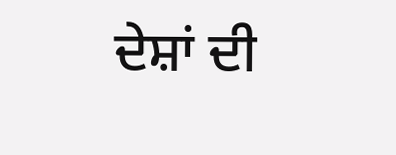ਦੇਸ਼ਾਂ ਦੀ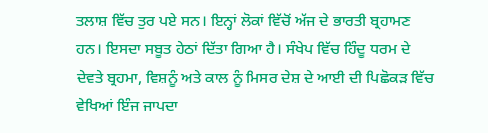ਤਲਾਸ਼ ਵਿੱਚ ਤੁਰ ਪਏ ਸਨ। ਇਨ੍ਹਾਂ ਲੋਕਾਂ ਵਿੱਚੋਂ ਅੱਜ ਦੇ ਭਾਰਤੀ ਬ੍ਰਹਾਮਣ ਹਨ। ਇਸਦਾ ਸਬੂਤ ਹੇਠਾਂ ਦਿੱਤਾ ਗਿਆ ਹੈ। ਸੰਖੇਪ ਵਿੱਚ ਹਿੰਦੂ ਧਰਮ ਦੇ ਦੇਵਤੇ ਬ੍ਰਹਮਾ, ਵਿਸ਼ਨੂੰ ਅਤੇ ਕਾਲ ਨੂੰ ਮਿਸਰ ਦੇਸ਼ ਦੇ ਆਈ ਦੀ ਪਿਛੋਕੜ ਵਿੱਚ ਵੇਖਿਆਂ ਇੰਜ ਜਾਪਦਾ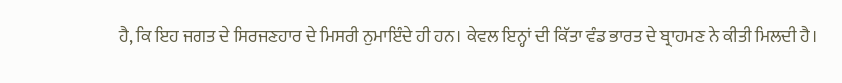ਹੈ, ਕਿ ਇਹ ਜਗਤ ਦੇ ਸਿਰਜਣਹਾਰ ਦੇ ਮਿਸਰੀ ਨੁਮਾਇੰਦੇ ਹੀ ਹਨ। ਕੇਵਲ ਇਨ੍ਹਾਂ ਦੀ ਕਿੱਤਾ ਵੰਡ ਭਾਰਤ ਦੇ ਬ੍ਰਾਹਮਣ ਨੇ ਕੀਤੀ ਮਿਲਦੀ ਹੈ।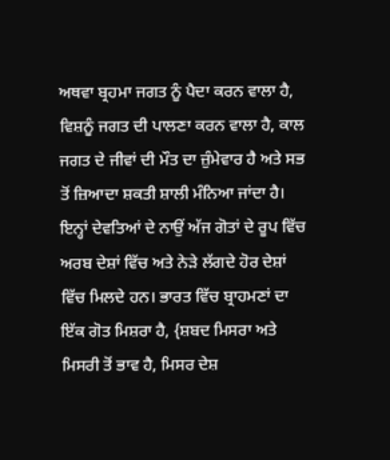ਅਥਵਾ ਬ੍ਰਹਮਾ ਜਗਤ ਨੂੰ ਪੈਦਾ ਕਰਨ ਵਾਲਾ ਹੈ, ਵਿਸ਼ਨੂੰ ਜਗਤ ਦੀ ਪਾਲਣਾ ਕਰਨ ਵਾਲਾ ਹੈ, ਕਾਲ ਜਗਤ ਦੇ ਜੀਵਾਂ ਦੀ ਮੌਤ ਦਾ ਜ਼ੁੰਮੇਵਾਰ ਹੈ ਅਤੇ ਸਭ ਤੋਂ ਜ਼ਿਆਦਾ ਸ਼ਕਤੀ ਸ਼ਾਲੀ ਮੰਨਿਆ ਜਾਂਦਾ ਹੈ। ਇਨ੍ਹਾਂ ਦੇਵਤਿਆਂ ਦੇ ਨਾਉਂ ਅੱਜ ਗੋਤਾਂ ਦੇ ਰੂਪ ਵਿੱਚ ਅਰਬ ਦੇਸ਼ਾਂ ਵਿੱਚ ਅਤੇ ਨੇੜੇ ਲੱਗਦੇ ਹੋਰ ਦੇਸ਼ਾਂ ਵਿੱਚ ਮਿਲਦੇ ਹਨ। ਭਾਰਤ ਵਿੱਚ ਬ੍ਰਾਹਮਣਾਂ ਦਾ ਇੱਕ ਗੋਤ ਮਿਸ਼ਰਾ ਹੈ, {ਸ਼ਬਦ ਮਿਸਰਾ ਅਤੇ ਮਿਸਰੀ ਤੋਂ ਭਾਵ ਹੈ, ਮਿਸਰ ਦੇਸ਼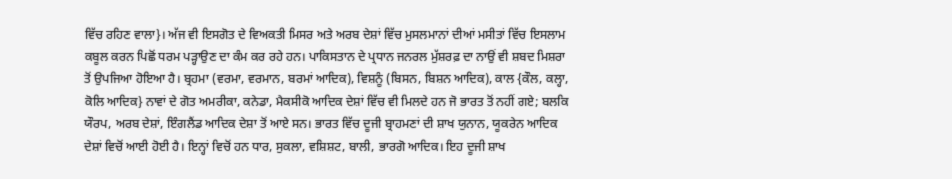ਵਿੱਚ ਰਹਿਣ ਵਾਲਾ}। ਅੱਜ ਵੀ ਇਸਗੋਤ ਦੇ ਵਿਅਕਤੀ ਮਿਸਰ ਅਤੇ ਅਰਬ ਦੇਸ਼ਾਂ ਵਿੱਚ ਮੁਸਲਮਾਨਾਂ ਦੀਆਂ ਮਸੀਤਾਂ ਵਿੱਚ ਇਸਲਾਮ ਕਬੂਲ ਕਰਨ ਪਿਛੋਂ ਧਰਮ ਪੜ੍ਹਾਉਣ ਦਾ ਕੰਮ ਕਰ ਰਹੇ ਹਨ। ਪਾਕਿਸਤਾਨ ਦੇ ਪ੍ਰਧਾਨ ਜਨਰਲ ਮੁੱਸ਼ਰਫ਼ ਦਾ ਨਾਉਂ ਵੀ ਸ਼ਬਦ ਮਿਸ਼ਰਾ ਤੋਂ ਉਪਜਿਆ ਹੋਇਆ ਹੈ। ਬ੍ਰਹਮਾ (ਵਰਮਾ, ਵਰਮਾਨ, ਬਰਮਾਂ ਆਦਿਕ), ਵਿਸ਼ਨੂੰ (ਬਿਸਨ, ਬਿਸ਼ਨ ਆਦਿਕ), ਕਾਲ {ਕੌਲ, ਕਲ੍ਹਾ, ਕੋਲਿ ਆਦਿਕ} ਨਾਵਾਂ ਦੇ ਗੋਤ ਅਮਰੀਕਾ, ਕਨੇਡਾ, ਮੈਕਸੀਕੋ ਆਦਿਕ ਦੇਸ਼ਾਂ ਵਿੱਚ ਵੀ ਮਿਲਦੇ ਹਨ ਜੋ ਭਾਰਤ ਤੋਂ ਨਹੀਂ ਗਏ; ਬਲਕਿ ਯੌਰਪ, ਅਰਬ ਦੇਸ਼ਾਂ, ਇੰਗਲੈਂਡ ਆਦਿਕ ਦੇਸ਼ਾ ਤੋਂ ਆਏ ਸਨ। ਭਾਰਤ ਵਿੱਚ ਦੂਜੀ ਬ੍ਰਾਹਮਣਾਂ ਦੀ ਸ਼ਾਖ ਯੁਨਾਨ, ਯੂਕਰੇਨ ਆਦਿਕ ਦੇਸ਼ਾਂ ਵਿਚੋਂ ਆਈ ਹੋਈ ਹੈ। ਇਨ੍ਹਾਂ ਵਿਚੋਂ ਹਨ ਧਾਰ, ਸੁਕਲਾ, ਵਸ਼ਿਸ਼ਟ, ਬਾਲੀ, ਭਾਰਗੋ ਆਦਿਕ। ਇਹ ਦੂਜੀ ਸ਼ਾਖ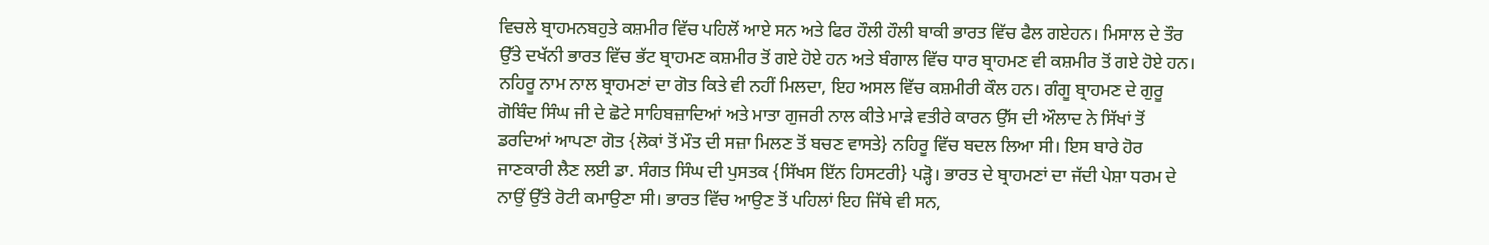ਵਿਚਲੇ ਬ੍ਰਾਹਮਨਬਹੁਤੇ ਕਸ਼ਮੀਰ ਵਿੱਚ ਪਹਿਲੋਂ ਆਏ ਸਨ ਅਤੇ ਫਿਰ ਹੌਲੀ ਹੌਲੀ ਬਾਕੀ ਭਾਰਤ ਵਿੱਚ ਫੈਲ ਗਏਹਨ। ਮਿਸਾਲ ਦੇ ਤੌਰ ਉੱਤੇ ਦਖੱਨੀ ਭਾਰਤ ਵਿੱਚ ਭੱਟ ਬ੍ਰਾਹਮਣ ਕਸ਼ਮੀਰ ਤੋਂ ਗਏ ਹੋਏ ਹਨ ਅਤੇ ਬੰਗਾਲ ਵਿੱਚ ਧਾਰ ਬ੍ਰਾਹਮਣ ਵੀ ਕਸ਼ਮੀਰ ਤੋਂ ਗਏ ਹੋਏ ਹਨ। ਨਹਿਰੂ ਨਾਮ ਨਾਲ ਬ੍ਰਾਹਮਣਾਂ ਦਾ ਗੋਤ ਕਿਤੇ ਵੀ ਨਹੀਂ ਮਿਲਦਾ, ਇਹ ਅਸਲ ਵਿੱਚ ਕਸ਼ਮੀਰੀ ਕੌਲ ਹਨ। ਗੰਗੂ ਬ੍ਰਾਹਮਣ ਦੇ ਗੁਰੂ ਗੋਬਿੰਦ ਸਿੰਘ ਜੀ ਦੇ ਛੋਟੇ ਸਾਹਿਬਜ਼ਾਦਿਆਂ ਅਤੇ ਮਾਤਾ ਗੁਜਰੀ ਨਾਲ ਕੀਤੇ ਮਾੜੇ ਵਤੀਰੇ ਕਾਰਨ ਉੱਸ ਦੀ ਔਲਾਦ ਨੇ ਸਿੱਖਾਂ ਤੋਂ ਡਰਦਿਆਂ ਆਪਣਾ ਗੋਤ {ਲੋਕਾਂ ਤੋਂ ਮੌਤ ਦੀ ਸਜ਼ਾ ਮਿਲਣ ਤੋਂ ਬਚਣ ਵਾਸਤੇ} ਨਹਿਰੂ ਵਿੱਚ ਬਦਲ ਲਿਆ ਸੀ। ਇਸ ਬਾਰੇ ਹੋਰ ਜਾਣਕਾਰੀ ਲੈਣ ਲਈ ਡਾ. ਸੰਗਤ ਸਿੰਘ ਦੀ ਪੁਸਤਕ {ਸਿੱਖਸ ਇੱਨ ਹਿਸਟਰੀ} ਪੜ੍ਹੋ। ਭਾਰਤ ਦੇ ਬ੍ਰਾਹਮਣਾਂ ਦਾ ਜੱਦੀ ਪੇਸ਼ਾ ਧਰਮ ਦੇ ਨਾਉਂ ਉੱਤੇ ਰੋਟੀ ਕਮਾਉਣਾ ਸੀ। ਭਾਰਤ ਵਿੱਚ ਆਉਣ ਤੋਂ ਪਹਿਲਾਂ ਇਹ ਜਿੱਥੇ ਵੀ ਸਨ,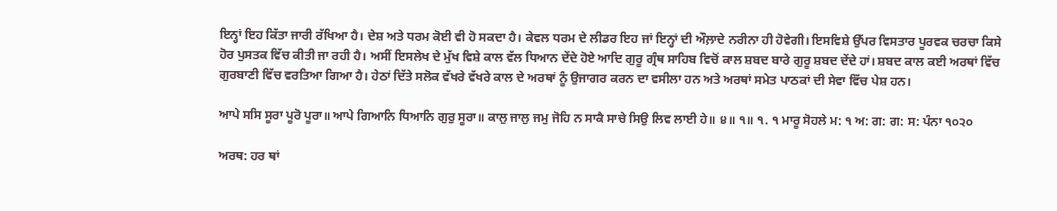ਇਨ੍ਹਾਂ ਇਹ ਕਿੱਤਾ ਜਾਰੀ ਰੱਖਿਆ ਹੈ। ਦੇਸ਼ ਅਤੇ ਧਰਮ ਕੋਈ ਵੀ ਹੋ ਸਕਦਾ ਹੈ। ਕੇਵਲ ਧਰਮ ਦੇ ਲੀਡਰ ਇਹ ਜਾਂ ਇਨ੍ਹਾਂ ਦੀ ਔਲ਼ਾਦੇ ਨਰੀਨਾ ਹੀ ਹੋਵੇਗੀ। ਇਸਵਿਸ਼ੇ ਉੱਪਰ ਵਿਸਤਾਰ ਪੂਰਵਕ ਚਰਚਾ ਕਿਸੇ ਹੋਰ ਪੁਸਤਕ ਵਿੱਚ ਕੀਤੀ ਜਾ ਰਹੀ ਹੈ। ਅਸੀਂ ਇਸਲੇਖ ਦੇ ਮੁੱਖ ਵਿਸ਼ੇ ਕਾਲ ਵੱਲ ਧਿਆਨ ਦੇਂਦੇ ਹੋਏ ਆਦਿ ਗੁਰੂ ਗ੍ਰੰਥ ਸਾਹਿਬ ਵਿਚੋਂ ਕਾਲ ਸ਼ਬਦ ਬਾਰੇ ਗੁਰੂ ਸ਼ਬਦ ਦੇਂਦੇ ਹਾਂ। ਸ਼ਬਦ ਕਾਲ ਕਈ ਅਰਥਾਂ ਵਿੱਚ ਗੁਰਬਾਣੀ ਵਿੱਚ ਵਰਤਿਆ ਗਿਆ ਹੈ। ਹੇਠਾਂ ਦਿੱਤੇ ਸਲੋਕ ਵੱਖਰੇ ਵੱਖਰੇ ਕਾਲ ਦੇ ਅਰਥਾਂ ਨੂੰ ਉਜਾਗਰ ਕਰਨ ਦਾ ਵਸੀਲਾ ਹਨ ਅਤੇ ਅਰਥਾਂ ਸਮੇਤ ਪਾਠਕਾਂ ਦੀ ਸੇਵਾ ਵਿੱਚ ਪੇਸ਼ ਹਨ।

ਆਪੇ ਸਸਿ ਸੂਰਾ ਪੂਰੋ ਪੂਰਾ॥ ਆਪੇ ਗਿਆਨਿ ਧਿਆਨਿ ਗੁਰੁ ਸੂਰਾ॥ ਕਾਲੁ ਜਾਲੁ ਜਮੁ ਜੋਹਿ ਨ ਸਾਕੈ ਸਾਚੇ ਸਿਉ ਲਿਵ ਲਾਈ ਹੇ॥ ੪॥ ੧॥ ੧. ੧ ਮਾਰੂ ਸੋਹਲੇ ਮ: ੧ ਅ: ਗ: ਗ: ਸ: ਪੰਨਾ ੧੦੨੦

ਅਰਥ: ਹਰ ਥਾਂ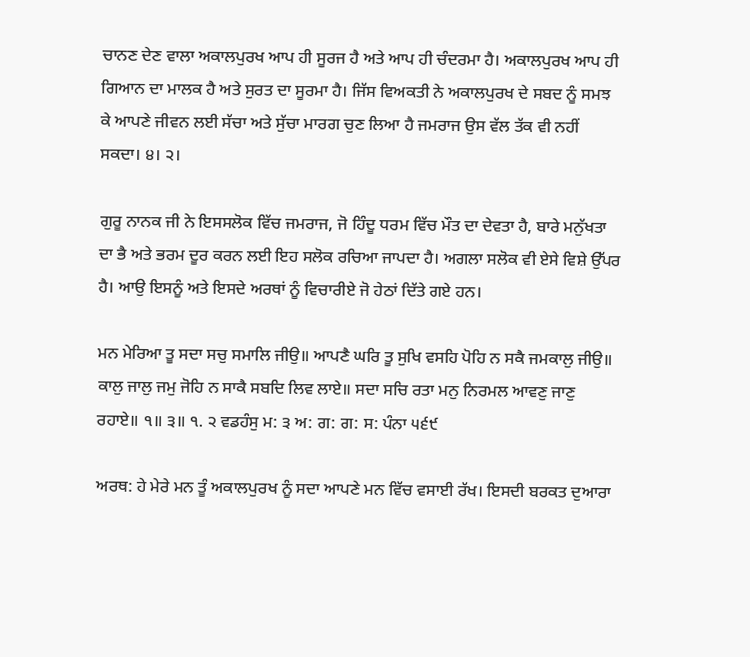ਚਾਨਣ ਦੇਣ ਵਾਲਾ ਅਕਾਲਪੁਰਖ ਆਪ ਹੀ ਸੂਰਜ ਹੈ ਅਤੇ ਆਪ ਹੀ ਚੰਦਰਮਾ ਹੈ। ਅਕਾਲਪੁਰਖ ਆਪ ਹੀ ਗਿਆਨ ਦਾ ਮਾਲਕ ਹੈ ਅਤੇ ਸੁਰਤ ਦਾ ਸੂਰਮਾ ਹੈ। ਜਿੱਸ ਵਿਅਕਤੀ ਨੇ ਅਕਾਲਪੁਰਖ ਦੇ ਸਬਦ ਨੂੰ ਸਮਝ ਕੇ ਆਪਣੇ ਜੀਵਨ ਲਈ ਸੱਚਾ ਅਤੇ ਸੁੱਚਾ ਮਾਰਗ ਚੁਣ ਲਿਆ ਹੈ ਜਮਰਾਜ ਉਸ ਵੱਲ ਤੱਕ ਵੀ ਨਹੀਂ ਸਕਦਾ। ੪। ੨।

ਗੁਰੂ ਨਾਨਕ ਜੀ ਨੇ ਇਸਸਲੋਕ ਵਿੱਚ ਜਮਰਾਜ, ਜੋ ਹਿੰਦੂ ਧਰਮ ਵਿੱਚ ਮੌਤ ਦਾ ਦੇਵਤਾ ਹੈ, ਬਾਰੇ ਮਨੁੱਖਤਾ ਦਾ ਭੈ ਅਤੇ ਭਰਮ ਦੂਰ ਕਰਨ ਲਈ ਇਹ ਸਲੋਕ ਰਚਿਆ ਜਾਪਦਾ ਹੈ। ਅਗਲਾ ਸਲੋਕ ਵੀ ਏਸੇ ਵਿਸ਼ੇ ਉੱਪਰ ਹੈ। ਆਉ ਇਸਨੂੰ ਅਤੇ ਇਸਦੇ ਅਰਥਾਂ ਨੂੰ ਵਿਚਾਰੀਏ ਜੋ ਹੇਠਾਂ ਦਿੱਤੇ ਗਏ ਹਨ।

ਮਨ ਮੇਰਿਆ ਤੂ ਸਦਾ ਸਚੁ ਸਮਾਲਿ ਜੀਉ॥ ਆਪਣੈ ਘਰਿ ਤੂ ਸੁਖਿ ਵਸਹਿ ਪੋਹਿ ਨ ਸਕੈ ਜਮਕਾਲੁ ਜੀਉ॥ ਕਾਲੁ ਜਾਲੁ ਜਮੁ ਜੋਹਿ ਨ ਸਾਕੈ ਸਬਦਿ ਲਿਵ ਲਾਏ॥ ਸਦਾ ਸਚਿ ਰਤਾ ਮਨੁ ਨਿਰਮਲ ਆਵਣੁ ਜਾਣੁ ਰਹਾਏ॥ ੧॥ ੩॥ ੧. ੨ ਵਡਹੰਸੁ ਮ: ੩ ਅ: ਗ: ਗ: ਸ: ਪੰਨਾ ੫੬੯

ਅਰਥ: ਹੇ ਮੇਰੇ ਮਨ ਤੂੰ ਅਕਾਲਪੁਰਖ ਨੂੰ ਸਦਾ ਆਪਣੇ ਮਨ ਵਿੱਚ ਵਸਾਈ ਰੱਖ। ਇਸਦੀ ਬਰਕਤ ਦੁਆਰਾ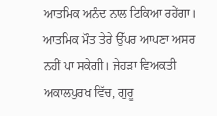ਆਤਮਿਕ ਅਨੰਦ ਨਾਲ ਟਿਕਿਆ ਰਹੇਂਗਾ। ਆਤਮਿਕ ਮੌਤ ਤੇਰੇ ਉੱਪਰ ਆਪਣਾ ਅਸਰ ਨਹੀਂ ਪਾ ਸਕੇਗੀ। ਜੇਹੜਾ ਵਿਅਕਤੀ ਅਕਾਲਪੁਰਖ ਵਿੱਚ, ਗੁਰੂ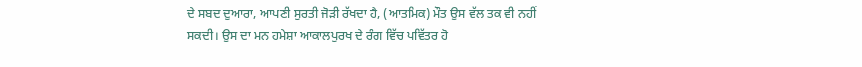ਦੇ ਸਬਦ ਦੁਆਰਾ, ਆਪਣੀ ਸੁਰਤੀ ਜੋੜੀ ਰੱਖਦਾ ਹੈ, (ਆਤਮਿਕ) ਮੌਤ ਉਸ ਵੱਲ ਤਕ ਵੀ ਨਹੀਂ ਸਕਦੀ। ਉਸ ਦਾ ਮਨ ਹਮੇਸ਼ਾ ਆਕਾਲਪੁਰਖ ਦੇ ਰੰਗ ਵਿੱਚ ਪਵਿੱਤਰ ਹੋ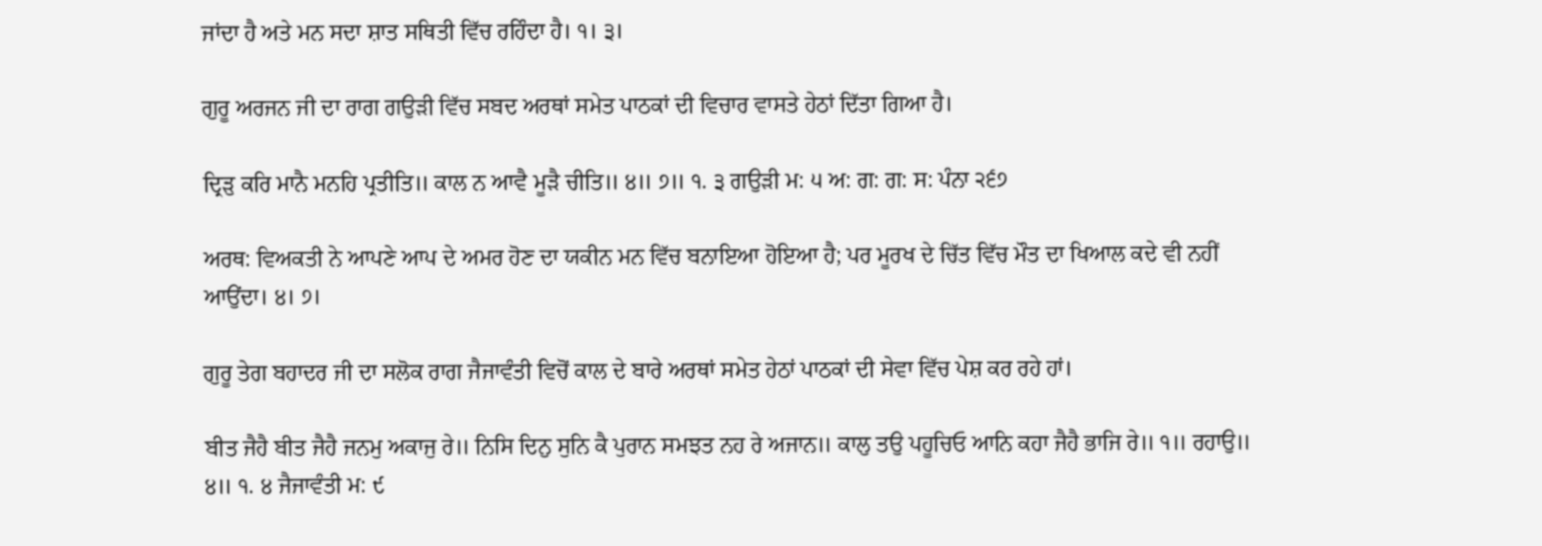ਜਾਂਦਾ ਹੈ ਅਤੇ ਮਨ ਸਦਾ ਸ਼ਾਤ ਸਥਿਤੀ ਵਿੱਚ ਰਹਿੰਦਾ ਹੈ। ੧। ੩।

ਗੁਰੂ ਅਰਜਨ ਜੀ ਦਾ ਰਾਗ ਗਉੜੀ ਵਿੱਚ ਸਬਦ ਅਰਥਾਂ ਸਮੇਤ ਪਾਠਕਾਂ ਦੀ ਵਿਚਾਰ ਵਾਸਤੇ ਹੇਠਾਂ ਦਿੱਤਾ ਗਿਆ ਹੈ।

ਦ੍ਰਿੜੁ ਕਰਿ ਮਾਨੈ ਮਨਹਿ ਪ੍ਰਤੀਤਿ॥ ਕਾਲ ਨ ਆਵੈ ਮੂੜੈ ਚੀਤਿ॥ ੪॥ ੭॥ ੧. ੩ ਗਉੜੀ ਮ: ੫ ਅ: ਗ: ਗ: ਸ: ਪੰਨਾ ੨੬੭

ਅਰਥ: ਵਿਅਕਤੀ ਨੇ ਆਪਣੇ ਆਪ ਦੇ ਅਮਰ ਹੋਣ ਦਾ ਯਕੀਨ ਮਨ ਵਿੱਚ ਬਨਾਇਆ ਹੋਇਆ ਹੈ; ਪਰ ਮੂਰਖ ਦੇ ਚਿੱਤ ਵਿੱਚ ਮੌਤ ਦਾ ਖਿਆਲ ਕਦੇ ਵੀ ਨਹੀਂ ਆਉਂਦਾ। ੪। ੭।

ਗੁਰੂ ਤੇਗ ਬਹਾਦਰ ਜੀ ਦਾ ਸਲੋਕ ਰਾਗ ਜੈਜਾਵੰਤੀ ਵਿਚੋਂ ਕਾਲ ਦੇ ਬਾਰੇ ਅਰਥਾਂ ਸਮੇਤ ਹੇਠਾਂ ਪਾਠਕਾਂ ਦੀ ਸੇਵਾ ਵਿੱਚ ਪੇਸ਼ ਕਰ ਰਹੇ ਹਾਂ।

ਬੀਤ ਜੈਹੈ ਬੀਤ ਜੈਹੈ ਜਨਮੁ ਅਕਾਜੁ ਰੇ॥ ਨਿਸਿ ਦਿਨੁ ਸੁਨਿ ਕੈ ਪੁਰਾਨ ਸਮਝਤ ਨਹ ਰੇ ਅਜਾਨ॥ ਕਾਲੁ ਤਉ ਪਹੂਚਿਓ ਆਨਿ ਕਹਾ ਜੈਹੈ ਭਾਜਿ ਰੇ॥ ੧॥ ਰਹਾਉ॥ ੪॥ ੧. ੪ ਜੈਜਾਵੰਤੀ ਮ: ੯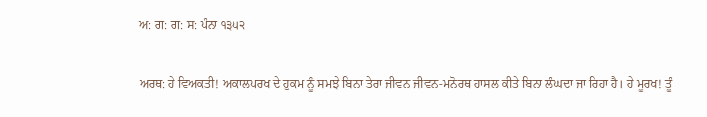ਅ: ਗ: ਗ: ਸ: ਪੰਨਾ ੧੩੫੨

ਅਰਥ: ਹੇ ਵਿਅਕਤੀ! ਅਕਾਲਪਰਖ ਦੇ ਹੁਕਮ ਨੂੰ ਸਮਝੇ ਬਿਨਾ ਤੇਰਾ ਜੀਵਨ ਜੀਵਨ-ਮਨੋਰਥ ਹਾਸਲ ਕੀਤੇ ਬਿਨਾ ਲੰਘਦਾ ਜਾ ਰਿਹਾ ਹੈ। ਹੇ ਮੂਰਖ! ਤੂੰ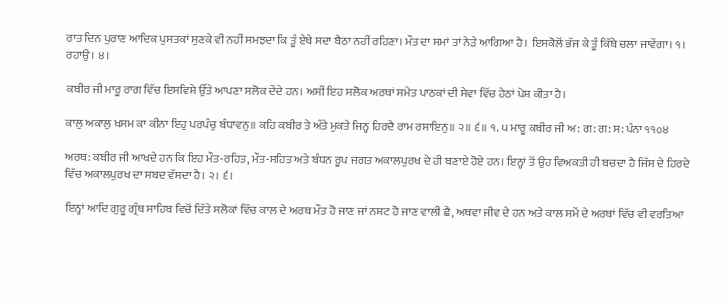ਰਾਤ ਦਿਨ ਪੁਰਾਣ ਆਦਿਕ ਪੁਸਤਕਾਂ ਸੁਣਕੇ ਵੀ ਨਹੀਂ ਸਮਝਦਾ ਕਿ ਤੂੰ ਏਥੇ ਸਦਾ ਬੈਠਾ ਨਹੀਂ ਰਹਿਣਾ। ਮੌਤ ਦਾ ਸਮਾਂ ਤਾਂ ਨੇੜੇ ਆਗਿਆ ਹੈ। ਇਸਕੋਲੋਂ ਭੱਜ ਕੇ ਤੂੰ ਕਿੱਥੇ ਚਲਾ ਜਾਵੇਂਗਾ। ੧। ਰਹਾਉ। ੪।

ਕਬੀਰ ਜੀ ਮਾਰੂ ਰਾਗ ਵਿੱਚ ਇਸਵਿਸ਼ੇ ਉੱਤੇ ਆਪਣਾ ਸਲੋਕ ਦੇਂਦੇ ਹਨ। ਅਸੀਂ ਇਹ ਸਲੋਕ ਅਰਥਾਂ ਸਮੇਤ ਪਾਠਕਾਂ ਦੀ ਸੇਵਾ ਵਿੱਚ ਹੇਠਾਂ ਪੇਸ਼ ਕੀਤਾ ਹੈ।

ਕਾਲੁ ਅਕਾਲੁ ਖਸਮ ਕਾ ਕੀਨਾ ਇਹੁ ਪਰਪੰਚੁ ਬੰਧਾਵਨੁ॥ ਕਹਿ ਕਬੀਰ ਤੇ ਅੰਤੇ ਮੁਕਤੇ ਜਿਨ੍ਹ ਹਿਰਦੈ ਰਾਮ ਰਸਾਇਨੁ॥ ੨॥ ੬॥ ੧. ੫ ਮਾਰੂ ਕਬੀਰ ਜੀ ਅ: ਗ: ਗ: ਸ: ਪੰਨਾ ੧੧੦੪

ਅਰਥ: ਕਬੀਰ ਜੀ ਆਖਦੇ ਹਨ ਕਿ ਇਹ ਮੌਤ-ਰਹਿਤ, ਮੌਤ-ਸਹਿਤ ਅਤੇ ਬੰਧਨ ਰੂਪ ਜਗਤ ਅਕਾਲਪੁਰਖ ਦੇ ਹੀ ਬਣਾਏ ਹੋਏ ਹਨ। ਇਨ੍ਹਾਂ ਤੋਂ ਉਹ ਵਿਅਕਤੀ ਹੀ ਬਚਦਾ ਹੈ ਜਿੱਸ ਦੇ ਹਿਰਦੇ ਵਿੱਚ ਅਕਾਲਪੁਰਖ ਦਾ ਸਬਦ ਵੱਸਦਾ ਹੈ। ੨। ੬।

ਇਨ੍ਹਾਂ ਆਦਿ ਗੁਰੂ ਗ੍ਰੰਥ ਸਾਹਿਬ ਵਿਚੋਂ ਦਿੱਤੇ ਸਲੋਕਾਂ ਵਿੱਚ ਕਾਲ ਦੇ ਅਰਥ ਮੌਤ ਹੋ ਜਾਣ ਜਾਂ ਨਸ਼ਟ ਹੋ ਜਾਣ ਵਾਲੀ ਛੈ, ਅਥਵਾ ਜੀਵ ਦੇ ਹਨ ਅਤੇ ਕਾਲ ਸਮੇਂ ਦੇ ਅਰਥਾਂ ਵਿੱਚ ਵੀ ਵਰਤਿਆ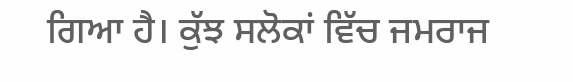ਗਿਆ ਹੈ। ਕੁੱਝ ਸਲੋਕਾਂ ਵਿੱਚ ਜਮਰਾਜ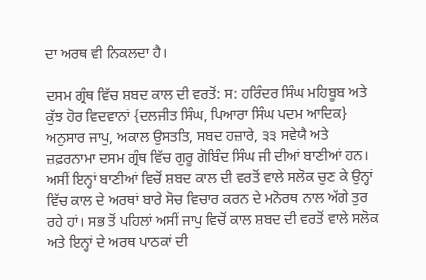ਦਾ ਅਰਥ ਵੀ ਨਿਕਲਦਾ ਹੈ।

ਦਸਮ ਗ੍ਰੰਥ ਵਿੱਚ ਸ਼ਬਦ ਕਾਲ ਦੀ ਵਰਤੋਂ: ਸ: ਹਰਿੰਦਰ ਸਿੰਘ ਮਹਿਬੂਬ ਅਤੇ ਕੁੱਝ ਹੋਰ ਵਿਦਵਾਨਾਂ {ਦਲਜੀਤ ਸਿੰਘ, ਪਿਆਰਾ ਸਿੰਘ ਪਦਮ ਆਦਿਕ} ਅਨੁਸਾਰ ਜਾਪੁ, ਅਕਾਲ ਉਸਤਤਿ, ਸਬਦ ਹਜ਼ਾਰੇ, ੩੩ ਸਵੇਯੈ ਅਤੇ ਜ਼ਫ਼ਰਨਾਮਾ ਦਸਮ ਗ੍ਰੰਥ ਵਿੱਚ ਗੁਰੂ ਗੋਬਿੰਦ ਸਿੰਘ ਜੀ ਦੀਆਂ ਬਾਣੀਆਂ ਹਨ। ਅਸੀਂ ਇਨ੍ਹਾਂ ਬਾਣੀਆਂ ਵਿਚੋਂ ਸ਼ਬਦ ਕਾਲ ਦੀ ਵਰਤੋਂ ਵਾਲੇ ਸਲੋਕ ਚੁਣ ਕੇ ਉਨ੍ਹਾਂ ਵਿੱਚ ਕਾਲ ਦੇ ਅਰਥਾਂ ਬਾਰੇ ਸੋਚ ਵਿਚਾਰ ਕਰਨ ਦੇ ਮਨੋਰਥ ਨਾਲ ਅੱਗੇ ਤੁਰ ਰਹੇ ਹਾਂ। ਸਭ ਤੋਂ ਪਹਿਲਾਂ ਅਸੀਂ ਜਾਪੁ ਵਿਚੋਂ ਕਾਲ ਸ਼ਬਦ ਦੀ ਵਰਤੋਂ ਵਾਲੇ ਸਲੋਕ ਅਤੇ ਇਨ੍ਹਾਂ ਦੇ ਅਰਥ ਪਾਠਕਾਂ ਦੀ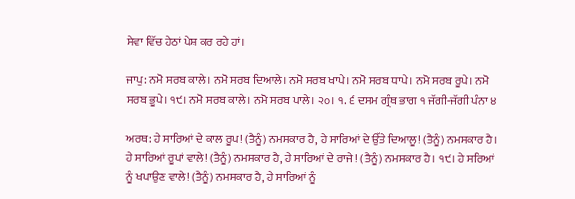ਸੇਵਾ ਵਿੱਚ ਹੇਠਾਂ ਪੇਸ਼ ਕਰ ਰਹੇ ਹਾਂ।

ਜਾਪੁ: ਨਮੋ ਸਰਬ ਕਾਲੇ। ਨਮੋ ਸਰਬ ਦਿਆਲੇ। ਨਮੋ ਸਰਬ ਖਾਪੇ। ਨਮੋ ਸਰਬ ਧਾਪੇ। ਨਮੋ ਸਰਬ ਰੂਪੇ। ਨਮੋ ਸਰਬ ਭੂਪੇ। ੧੯। ਨਮੋ ਸਰਬ ਕਾਲੇ। ਨਮੋ ਸਰਬ ਪਾਲੇ। ੨੦। ੧. ੬ ਦਸਮ ਗ੍ਰੰਥ ਭਾਗ ੧ ਜੱਗੀ-ਜੱਗੀ ਪੰਨਾ ੪

ਅਰਥ: ਹੇ ਸਾਰਿਆਂ ਦੇ ਕਾਲ ਰੂਪ! (ਤੈਨੂੰ) ਨਮਸਕਾਰ ਹੈ, ਹੇ ਸਾਰਿਆਂ ਦੇ ਉੱਤੇ ਦਿਆਲੂ! (ਤੈਨੂੰ) ਨਮਸਕਾਰ ਹੈ। ਹੇ ਸਾਰਿਆਂ ਰੂਪਾਂ ਵਾਲੇ! (ਤੈਨੂੰ) ਨਮਸਕਾਰ ਹੈ, ਹੇ ਸਾਰਿਆਂ ਦੇ ਰਾਜੇ! (ਤੈਨੂੰ) ਨਮਸਕਾਰ ਹੈ। ੧੯। ਹੇ ਸਰਿਆਂ ਨੂੰ ਖਪਾਉਣ ਵਾਲੇ! (ਤੈਨੂੰ) ਨਮਸਕਾਰ ਹੈ, ਹੇ ਸਾਰਿਆਂ ਨੂੰ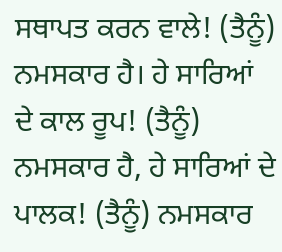ਸਥਾਪਤ ਕਰਨ ਵਾਲੇ! (ਤੈਨੂੰ) ਨਮਸਕਾਰ ਹੈ। ਹੇ ਸਾਰਿਆਂ ਦੇ ਕਾਲ ਰੂਪ! (ਤੈਨੂੰ) ਨਮਸਕਾਰ ਹੈ, ਹੇ ਸਾਰਿਆਂ ਦੇ ਪਾਲਕ! (ਤੈਨੂੰ) ਨਮਸਕਾਰ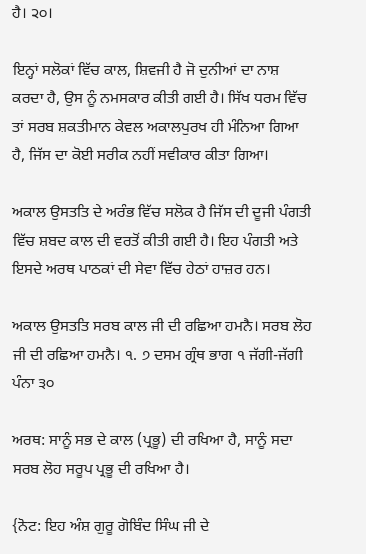ਹੈ। ੨੦।

ਇਨ੍ਹਾਂ ਸਲੋਕਾਂ ਵਿੱਚ ਕਾਲ, ਸ਼ਿਵਜੀ ਹੈ ਜੋ ਦੁਨੀਆਂ ਦਾ ਨਾਸ਼ ਕਰਦਾ ਹੈ, ਉਸ ਨੂੰ ਨਮਸਕਾਰ ਕੀਤੀ ਗਈ ਹੈ। ਸਿੱਖ ਧਰਮ ਵਿੱਚ ਤਾਂ ਸਰਬ ਸ਼ਕਤੀਮਾਨ ਕੇਵਲ ਅਕਾਲਪੁਰਖ ਹੀ ਮੰਨਿਆ ਗਿਆ ਹੈ, ਜਿੱਸ ਦਾ ਕੋਈ ਸਰੀਕ ਨਹੀਂ ਸਵੀਕਾਰ ਕੀਤਾ ਗਿਆ।

ਅਕਾਲ ਉਸਤਤਿ ਦੇ ਅਰੰਭ ਵਿੱਚ ਸਲੋਕ ਹੈ ਜਿੱਸ ਦੀ ਦੂਜੀ ਪੰਗਤੀ ਵਿੱਚ ਸ਼ਬਦ ਕਾਲ ਦੀ ਵਰਤੋਂ ਕੀਤੀ ਗਈ ਹੈ। ਇਹ ਪੰਗਤੀ ਅਤੇ ਇਸਦੇ ਅਰਥ ਪਾਠਕਾਂ ਦੀ ਸੇਵਾ ਵਿੱਚ ਹੇਠਾਂ ਹਾਜ਼ਰ ਹਨ।

ਅਕਾਲ ਉਸਤਤਿ ਸਰਬ ਕਾਲ ਜੀ ਦੀ ਰਛਿਆ ਹਮਨੈ। ਸਰਬ ਲੋਹ ਜੀ ਦੀ ਰਛਿਆ ਹਮਨੈ। ੧. ੭ ਦਸਮ ਗ੍ਰੰਥ ਭਾਗ ੧ ਜੱਗੀ-ਜੱਗੀ ਪੰਨਾ ੩੦

ਅਰਥ: ਸਾਨੂੰ ਸਭ ਦੇ ਕਾਲ (ਪ੍ਰਭੂ) ਦੀ ਰਖਿਆ ਹੈ, ਸਾਨੂੰ ਸਦਾ ਸਰਬ ਲੋਹ ਸਰੂਪ ਪ੍ਰਭੂ ਦੀ ਰਖਿਆ ਹੈ।

{ਨੋਟ: ਇਹ ਅੰਸ਼ ਗੁਰੂ ਗੋਬਿੰਦ ਸਿੰਘ ਜੀ ਦੇ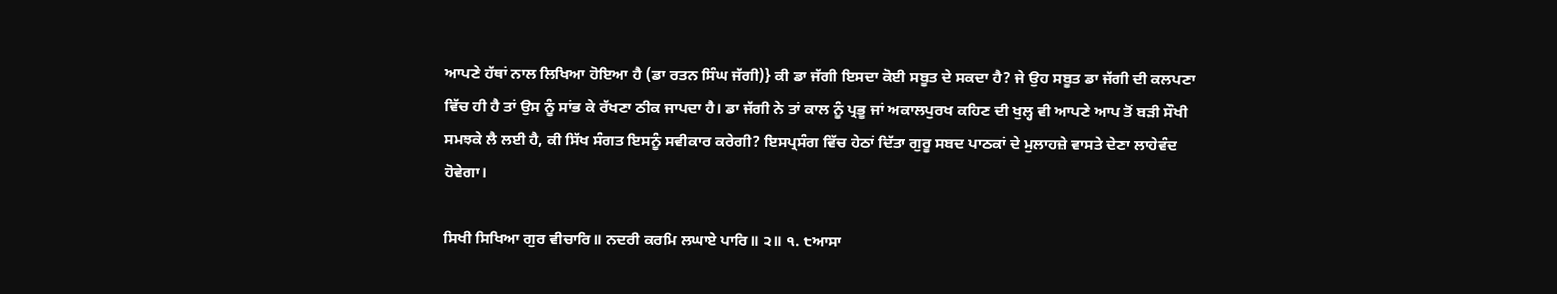ਆਪਣੇ ਹੱਥਾਂ ਨਾਲ ਲਿਖਿਆ ਹੋਇਆ ਹੈ (ਡਾ ਰਤਨ ਸਿੰਘ ਜੱਗੀ)} ਕੀ ਡਾ ਜੱਗੀ ਇਸਦਾ ਕੋਈ ਸਬੂਤ ਦੇ ਸਕਦਾ ਹੈ? ਜੇ ਉਹ ਸਬੂਤ ਡਾ ਜੱਗੀ ਦੀ ਕਲਪਣਾ ਵਿੱਚ ਹੀ ਹੈ ਤਾਂ ਉਸ ਨੂੰ ਸਾਂਭ ਕੇ ਰੱਖਣਾ ਠੀਕ ਜਾਪਦਾ ਹੈ। ਡਾ ਜੱਗੀ ਨੇ ਤਾਂ ਕਾਲ ਨੂੰ ਪ੍ਰਭੂ ਜਾਂ ਅਕਾਲਪੁਰਖ ਕਹਿਣ ਦੀ ਖੁਲ੍ਹ ਵੀ ਆਪਣੇ ਆਪ ਤੋਂ ਬੜੀ ਸੌਖੀ ਸਮਝਕੇ ਲੈ ਲਈ ਹੈ, ਕੀ ਸਿੱਖ ਸੰਗਤ ਇਸਨੂੰ ਸਵੀਕਾਰ ਕਰੇਗੀ? ਇਸਪ੍ਰਸੰਗ ਵਿੱਚ ਹੇਠਾਂ ਦਿੱਤਾ ਗੁਰੂ ਸਬਦ ਪਾਠਕਾਂ ਦੇ ਮੁਲਾਹਜ਼ੇ ਵਾਸਤੇ ਦੇਣਾ ਲਾਹੇਵੰਦ ਹੋਵੇਗਾ।

ਸਿਖੀ ਸਿਖਿਆ ਗੁਰ ਵੀਚਾਰਿ॥ ਨਦਰੀ ਕਰਮਿ ਲਘਾਏ ਪਾਰਿ॥ ੨॥ ੧. ੮ਆਸਾ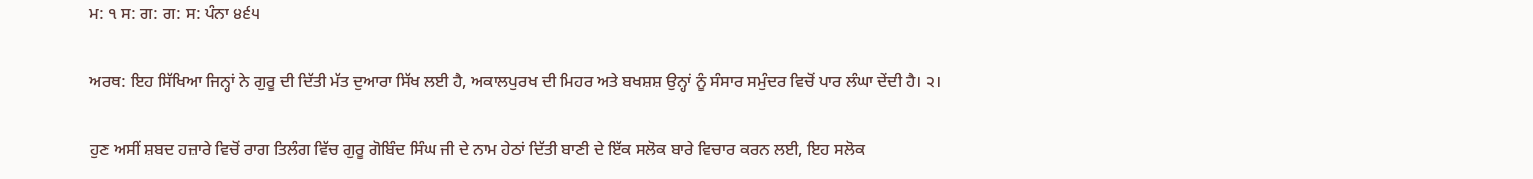ਮ: ੧ ਸ: ਗ: ਗ: ਸ: ਪੰਨਾ ੪੬੫

ਅਰਥ: ਇਹ ਸਿੱਖਿਆ ਜਿਨ੍ਹਾਂ ਨੇ ਗੁਰੂ ਦੀ ਦਿੱਤੀ ਮੱਤ ਦੁਆਰਾ ਸਿੱਖ ਲਈ ਹੈ, ਅਕਾਲਪੁਰਖ ਦੀ ਮਿਹਰ ਅਤੇ ਬਖਸ਼ਸ਼ ਉਨ੍ਹਾਂ ਨੂੰ ਸੰਸਾਰ ਸਮੁੰਦਰ ਵਿਚੋਂ ਪਾਰ ਲੰਘਾ ਦੇਂਦੀ ਹੈ। ੨।

ਹੁਣ ਅਸੀਂ ਸ਼ਬਦ ਹਜ਼ਾਰੇ ਵਿਚੋਂ ਰਾਗ ਤਿਲੰਗ ਵਿੱਚ ਗੁਰੂ ਗੋਬਿੰਦ ਸਿੰਘ ਜੀ ਦੇ ਨਾਮ ਹੇਠਾਂ ਦਿੱਤੀ ਬਾਣੀ ਦੇ ਇੱਕ ਸਲੋਕ ਬਾਰੇ ਵਿਚਾਰ ਕਰਨ ਲਈ, ਇਹ ਸਲੋਕ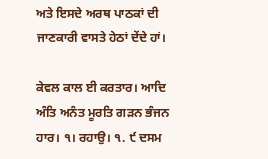ਅਤੇ ਇਸਦੇ ਅਰਥ ਪਾਠਕਾਂ ਦੀ ਜਾਣਕਾਰੀ ਵਾਸਤੇ ਹੇਠਾਂ ਦੇਂਦੇ ਹਾਂ।

ਕੇਵਲ ਕਾਲ ਈ ਕਰਤਾਰ। ਆਦਿ ਅੰਤਿ ਅਨੰਤ ਮੂਰਤਿ ਗੜਨ ਭੰਜਨ ਹਾਰ। ੧। ਰਹਾਉ। ੧. ੯ ਦਸਮ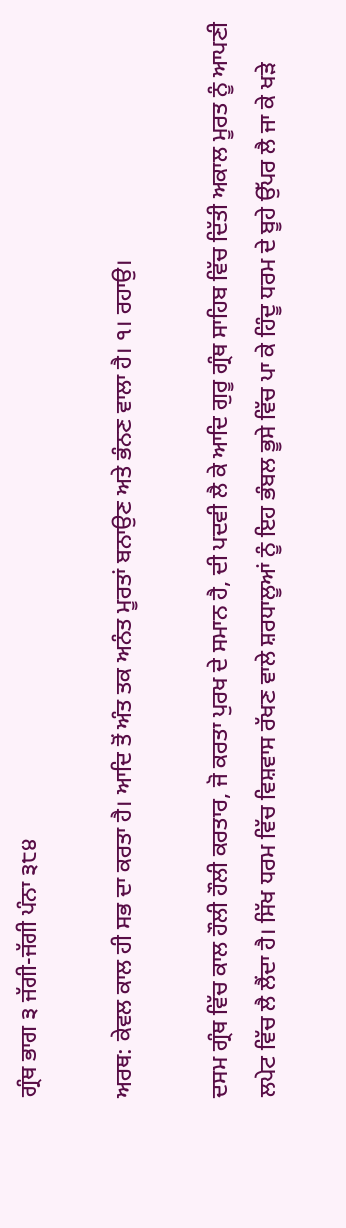ਗ੍ਰੰਥ ਭਾਗ ੩ ਜੱਗੀ-ਜੱਗੀ ਪੰਨਾ ੩੮੪

ਅਰਥ: ਕੇਵਲ ਕਾਲ ਹੀ ਸਭ ਦਾ ਕਰਤਾ ਹੈ। ਆਦਿ ਤੋਂ ਅੰਤ ਤਕ ਅਨੰਤ ਮੂਰਤਾਂ ਬਨਾਉਣ ਅਤੇ ਭੰਨਣ ਵਾਲਾ ਹੈ। ੧। ਰਹਾਉ।

ਦਸਮ ਗ੍ਰੰਥ ਵਿੱਚ ਕਾਲ ਹੌਲੀ ਹੌਲੀ ਕਰਤਾਰ, ਜੋ ਕਰਤਾ ਪੁਰਖ ਦੇ ਸਮਾਨ ਹੈ, ਦੀ ਪਦਵੀ ਲੈ ਕੇ ਆਦਿ ਗੁਰੂ ਗ੍ਰੰਥ ਸਾਹਿਬ ਵਿੱਚ ਦਿੱਤੀ ਅਕਾਲ ਮੂਰਤ ਨੂੰ ਆਪਣੀ ਲਪੇਟ ਵਿੱਚ ਲੈ ਲੈਂਦਾ ਹੈ। ਸਿੱਖ ਧਰਮ ਵਿੱਚ ਵਿਸ਼ਵਾਸ ਰੱਖਣ ਵਾਲੇ ਸ਼ਰਧਾਲੂਆਂ ਨੂੰ ਇਹ ਭੰਬਲ ਭੂਸੇ ਵਿੱਚ ਪਾ ਕੇ ਹਿੰਦੂ ਧਰਮ ਦੇ ਬੂਹੇ ਉੱਪਰ ਲੈ ਜਾ ਕੇ ਖੜੇ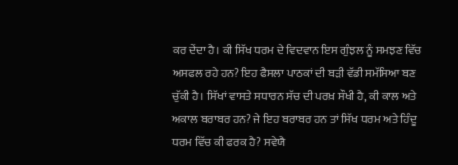ਕਰ ਦੇਂਦਾ ਹੈ। ਕੀ ਸਿੱਖ ਧਰਮ ਦੇ ਵਿਦਵਾਨ ਇਸ ਗੁੰਝਲ ਨੂੰ ਸਮਝਣ ਵਿੱਚ ਅਸਫਲ ਰਹੇ ਹਨ? ਇਹ ਫੈਸਲਾ ਪਾਠਕਾਂ ਦੀ ਬੜੀ ਵੱਡੀ ਸਮੱਸਿਆ ਬਣ ਚੁੱਕੀ ਹੈ। ਸਿੱਖਾਂ ਵਾਸਤੇ ਸਧਾਰਨ ਸੱਚ ਦੀ ਪਰਖ਼ ਸੌਖੀ ਹੈ, ਕੀ ਕਾਲ ਅਤੇ ਅਕਾਲ ਬਰਾਬਰ ਹਨ? ਜੇ ਇਹ ਬਰਾਬਰ ਹਨ ਤਾਂ ਸਿੱਖ ਧਰਮ ਅਤੇ ਹਿੰਦੂ ਧਰਮ ਵਿੱਚ ਕੀ ਫਰਕ ਹੈ? ਸਵੇਯੈ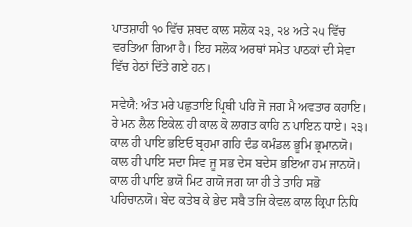ਪਾਤਸ਼ਾਹੀ ੧੦ ਵਿੱਚ ਸ਼ਬਦ ਕਾਲ ਸਲੋਕ ੨੩, ੨੪ ਅਤੇ ੨੫ ਵਿੱਚ ਵਰਤਿਆ ਗਿਆ ਹੈ। ਇਹ ਸਲੋਕ ਅਰਥਾਂ ਸਮੇਤ ਪਾਠਕਾਂ ਦੀ ਸੇਵਾ ਵਿੱਚ ਹੇਠਾਂ ਦਿੱਤੇ ਗਏ ਹਨ।

ਸਵੇਯੈ: ਅੰਤ ਮਰੇ ਪਛੁਤਾਇ ਪ੍ਰਿਥੀ ਪਰਿ ਜੋ ਜਗ ਮੈ ਅਵਤਾਰ ਕਹਾਇ। ਰੇ ਮਨ ਲੈਲ ਇਕੇਲ਼ ਹੀ ਕਾਲ ਕੋ ਲਾਗਤ ਕਾਹਿ ਨ ਪਾਇਨ ਧਾਏ। ੨੩। ਕਾਲ ਹੀ ਪਾਇ ਭਇਓ ਬ੍ਰਹਮਾ ਗਹਿ ਦੰਡ ਕਮੰਡਲ ਭੂਮਿ ਭ੍ਰਮਾਨਯੋ। ਕਾਲ ਹੀ ਪਾਇ ਸਦਾ ਸਿਵ ਜੂ ਸਭ ਦੇਸ ਬਦੇਸ ਭਇਆ ਹਮ ਜਾਨਯੋ। ਕਾਲ ਹੀ ਪਾਇ ਭਯੋ ਮਿਟ ਗਯੋ ਜਗ ਯਾ ਹੀ ਤੇ ਤਾਹਿ ਸਭੋ ਪਹਿਚਾਨਯੋ। ਬੇਦ ਕਤੇਬ ਕੇ ਭੇਦ ਸਬੈ ਤਜਿ ਕੇਵਲ ਕਾਲ ਕ੍ਰਿਪਾ ਨਿਧਿ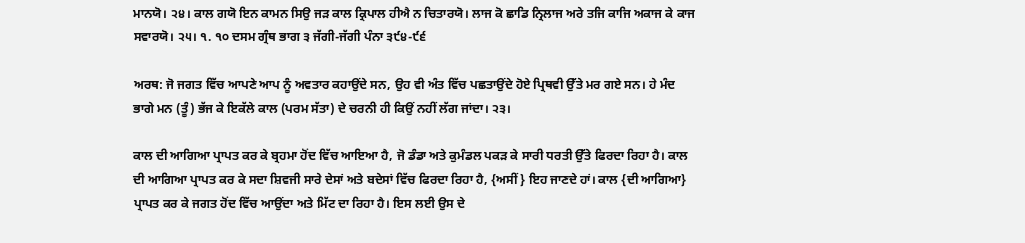ਮਾਨਯੋ। ੨੪। ਕਾਲ ਗਯੋ ਇਨ ਕਾਮਨ ਸਿਉ ਜੜ ਕਾਲ ਕ੍ਰਿਪਾਲ ਹੀਐ ਨ ਚਿਤਾਰਯੋ। ਲਾਜ ਕੋ ਛਾਡਿ ਨ੍ਰਿਲਾਜ ਅਰੇ ਤਜਿ ਕਾਜਿ ਅਕਾਜ ਕੇ ਕਾਜ ਸਵਾਰਯੋ। ੨੫। ੧. ੧੦ ਦਸਮ ਗ੍ਰੰਥ ਭਾਗ ੩ ਜੱਗੀ-ਜੱਗੀ ਪੰਨਾ ੩੯੪-੯੬

ਅਰਥ: ਜੋ ਜਗਤ ਵਿੱਚ ਆਪਣੇ ਆਪ ਨੂੰ ਅਵਤਾਰ ਕਹਾਉਂਦੇ ਸਨ, ਉਹ ਵੀ ਅੰਤ ਵਿੱਚ ਪਛਤਾਉਂਦੇ ਹੋਏ ਪ੍ਰਿਥਵੀ ਉੱਤੇ ਮਰ ਗਏ ਸਨ। ਹੇ ਮੰਦ ਭਾਗੇ ਮਨ (ਤੂੰ) ਭੱਜ ਕੇ ਇਕੱਲੇ ਕਾਲ (ਪਰਮ ਸੱਤਾ) ਦੇ ਚਰਨੀ ਹੀ ਕਿਉਂ ਨਹੀਂ ਲੱਗ ਜਾਂਦਾ। ੨੩।

ਕਾਲ ਦੀ ਆਗਿਆ ਪ੍ਰਾਪਤ ਕਰ ਕੇ ਬ੍ਰਹਮਾ ਹੋਂਦ ਵਿੱਚ ਆਇਆ ਹੈ, ਜੋ ਡੰਡਾ ਅਤੇ ਕੁਮੰਡਲ ਪਕੜ ਕੇ ਸਾਰੀ ਧਰਤੀ ਉੱਤੇ ਫਿਰਦਾ ਰਿਹਾ ਹੈ। ਕਾਲ ਦੀ ਆਗਿਆ ਪ੍ਰਾਪਤ ਕਰ ਕੇ ਸਦਾ ਸ਼ਿਵਜੀ ਸਾਰੇ ਦੇਸਾਂ ਅਤੇ ਬਦੇਸਾਂ ਵਿੱਚ ਫਿਰਦਾ ਰਿਹਾ ਹੈ, {ਅਸੀਂ} ਇਹ ਜਾਣਦੇ ਹਾਂ। ਕਾਲ {ਦੀ ਆਗਿਆ} ਪ੍ਰਾਪਤ ਕਰ ਕੇ ਜਗਤ ਹੋਂਦ ਵਿੱਚ ਆਉਂਦਾ ਅਤੇ ਮਿੱਟ ਦਾ ਰਿਹਾ ਹੈ। ਇਸ ਲਈ ਉਸ ਦੇ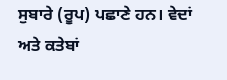ਸੁਬਾਰੇ (ਰੂਪ) ਪਛਾਣੇ ਹਨ। ਵੇਦਾਂ ਅਤੇ ਕਤੇਬਾਂ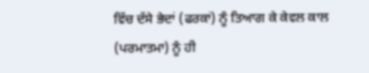ਵਿੱਚ ਦੱਸੇ ਭੇਦਾਂ (ਫਰਕਾਂ) ਨੂੰ ਤਿਆਗ ਕੇ ਕੇਵਲ ਕਾਲ (ਪਰਮਾਤਮਾ) ਨੂੰ ਹੀ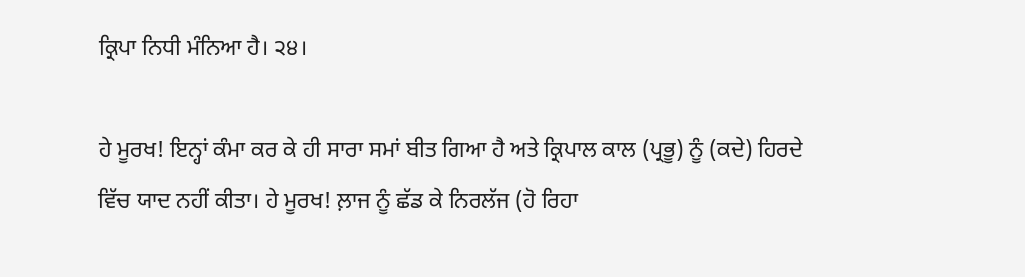ਕ੍ਰਿਪਾ ਨਿਧੀ ਮੰਨਿਆ ਹੈ। ੨੪।

ਹੇ ਮੂਰਖ! ਇਨ੍ਹਾਂ ਕੰਮਾ ਕਰ ਕੇ ਹੀ ਸਾਰਾ ਸਮਾਂ ਬੀਤ ਗਿਆ ਹੈ ਅਤੇ ਕ੍ਰਿਪਾਲ ਕਾਲ (ਪ੍ਰਭੂ) ਨੂੰ (ਕਦੇ) ਹਿਰਦੇ ਵਿੱਚ ਯਾਦ ਨਹੀਂ ਕੀਤਾ। ਹੇ ਮੂਰਖ! ਲ਼ਾਜ ਨੂੰ ਛੱਡ ਕੇ ਨਿਰਲੱਜ (ਹੋ ਰਿਹਾ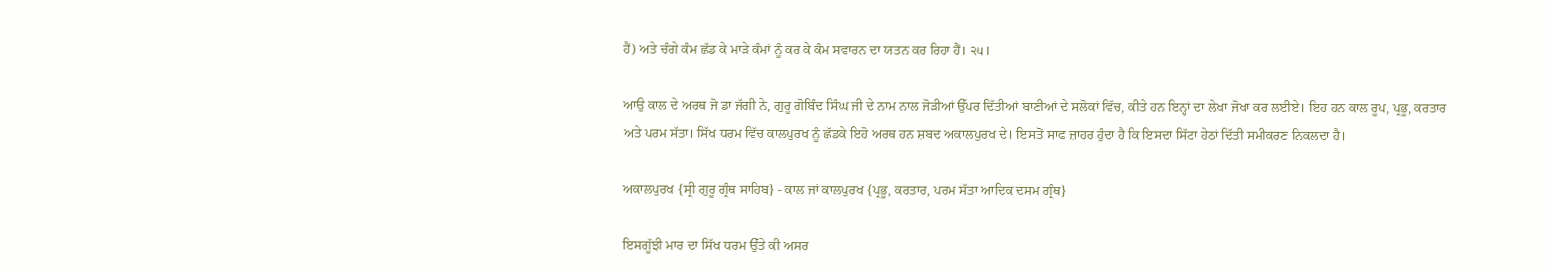ਹੈਂ) ਅਤੇ ਚੰਗੇ ਕੰਮ ਛੱਡ ਕੇ ਮਾੜੇ ਕੰਮਾਂ ਨੂੰ ਕਰ ਕੇ ਕੰਮ ਸਵਾਰਨ ਦਾ ਯਤਨ ਕਰ ਰਿਹਾ ਹੈਂ। ੨੫।

ਆਉ ਕਾਲ ਦੇ ਅਰਥ ਜੋ ਡਾ ਜੱਗੀ ਨੇ, ਗੁਰੂ ਗੋਬਿੰਦ ਸਿੰਘ ਜੀ ਦੇ ਨਾਮ ਨਾਲ ਜੋੜੀਆਂ ਉੱਪਰ ਦਿੱਤੀਆਂ ਬਾਣੀਆਂ ਦੇ ਸਲੋਕਾਂ ਵਿੱਚ, ਕੀਤੇ ਹਨ ਇਨ੍ਹਾਂ ਦਾ ਲੇਖਾ ਜੋਖਾ ਕਰ ਲਈਏ। ਇਹ ਹਨ ਕਾਲ ਰੂਪ, ਪ੍ਰਭੂ, ਕਰਤਾਰ ਅਤੇ ਪਰਮ ਸੱਤਾ। ਸਿੱਖ ਧਰਮ ਵਿੱਚ ਕਾਲਪੁਰਖ ਨੂੰ ਛੱਡਕੇ ਇਹੋ ਅਰਥ ਹਨ ਸ਼ਬਦ ਅਕਾਲਪੁਰਖ ਦੇ। ਇਸਤੋਂ ਸਾਫ ਜ਼ਾਹਰ ਹੁੰਦਾ ਹੈ ਕਿ ਇਸਦਾ ਸਿੱਟਾ ਹੇਠਾਂ ਦਿੱਤੀ ਸਮੀਕਰਣ ਨਿਕਲਦਾ ਹੈ।

ਅਕਾਲਪੁਰਖ {ਸ੍ਰੀ ਗੁਰੂ ਗ੍ਰੰਥ ਸਾਹਿਬ} - ਕਾਲ ਜਾਂ ਕਾਲਪੁਰਖ {ਪ੍ਰਭੂ, ਕਰਤਾਰ, ਪਰਮ ਸੱਤਾ ਆਦਿਕ ਦਸਮ ਗ੍ਰੰਥ}

ਇਸਗੂੱਝੀ ਮਾਰ ਦਾ ਸਿੱਖ ਧਰਮ ਉੱਤੇ ਕੀ ਅਸਰ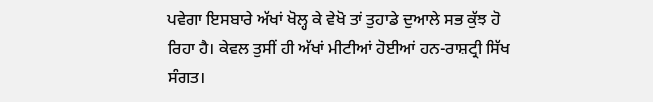ਪਵੇਗਾ ਇਸਬਾਰੇ ਅੱਖਾਂ ਖੋਲ੍ਹ ਕੇ ਵੇਖੋ ਤਾਂ ਤੁਹਾਡੇ ਦੁਆਲੇ ਸਭ ਕੁੱਝ ਹੋ ਰਿਹਾ ਹੈ। ਕੇਵਲ ਤੁਸੀਂ ਹੀ ਅੱਖਾਂ ਮੀਟੀਆਂ ਹੋਈਆਂ ਹਨ-ਰਾਸ਼ਟ੍ਰੀ ਸਿੱਖ ਸੰਗਤ।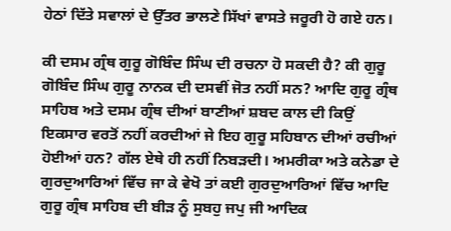ਹੇਠਾਂ ਦਿੱਤੇ ਸਵਾਲਾਂ ਦੇ ਉੱਤਰ ਭਾਲਣੇ ਸਿੱਖਾਂ ਵਾਸਤੇ ਜਰੂਰੀ ਹੋ ਗਏ ਹਨ।

ਕੀ ਦਸਮ ਗ੍ਰੰਥ ਗੁਰੂ ਗੋਬਿੰਦ ਸਿੰਘ ਦੀ ਰਚਨਾ ਹੋ ਸਕਦੀ ਹੈ? ਕੀ ਗੁਰੂ ਗੋਬਿੰਦ ਸਿੰਘ ਗੁਰੂ ਨਾਨਕ ਦੀ ਦਸਵੀਂ ਜੋਤ ਨਹੀਂ ਸਨ? ਆਦਿ ਗੁਰੂ ਗ੍ਰੰਥ ਸਾਹਿਬ ਅਤੇ ਦਸਮ ਗ੍ਰੰਥ ਦੀਆਂ ਬਾਣੀਆਂ ਸ਼ਬਦ ਕਾਲ ਦੀ ਕਿਉਂ ਇਕਸਾਰ ਵਰਤੋਂ ਨਹੀਂ ਕਰਦੀਆਂ ਜੇ ਇਹ ਗੁਰੂ ਸਹਿਬਾਨ ਦੀਆਂ ਰਚੀਆਂ ਹੋਈਆਂ ਹਨ? ਗੱਲ ਏਥੇ ਹੀ ਨਹੀਂ ਨਿਬੜਦੀ। ਅਮਰੀਕਾ ਅਤੇ ਕਨੇਡਾ ਦੇ ਗੁਰਦੁਆਰਿਆਂ ਵਿੱਚ ਜਾ ਕੇ ਵੇਖੋ ਤਾਂ ਕਈ ਗੁਰਦੁਆਰਿਆਂ ਵਿੱਚ ਆਦਿ ਗੁਰੂ ਗ੍ਰੰਥ ਸਾਹਿਬ ਦੀ ਬੀੜ ਨੂੰ ਸੁਬਹੁ ਜਪੁ ਜੀ ਆਦਿਕ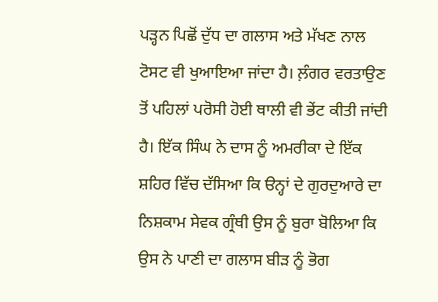ਪੜ੍ਹਨ ਪਿਛੋਂ ਦੁੱਧ ਦਾ ਗਲਾਸ ਅਤੇ ਮੱਖਣ ਨਾਲ ਟੋਸਟ ਵੀ ਖੁਆਇਆ ਜਾਂਦਾ ਹੈ। ਲ਼ੰਗਰ ਵਰਤਾਉਣ ਤੋਂ ਪਹਿਲਾਂ ਪਰੋਸੀ ਹੋਈ ਥਾਲੀ ਵੀ ਭੇਂਟ ਕੀਤੀ ਜਾਂਦੀ ਹੈ। ਇੱਕ ਸਿੰਘ ਨੇ ਦਾਸ ਨੂੰ ਅਮਰੀਕਾ ਦੇ ਇੱਕ ਸ਼ਹਿਰ ਵਿੱਚ ਦੱਸਿਆ ਕਿ ੳਨ੍ਹਾਂ ਦੇ ਗੁਰਦੁਆਰੇ ਦਾ ਨਿਸ਼ਕਾਮ ਸੇਵਕ ਗ੍ਰੰਥੀ ਉਸ ਨੂੰ ਬੁਰਾ ਬੋਲਿਆ ਕਿ ਉਸ ਨੇ ਪਾਣੀ ਦਾ ਗਲਾਸ ਬੀੜ ਨੂੰ ਭੋਗ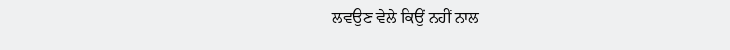ਲਵਉਣ ਵੇਲੇ ਕਿਉਂ ਨਹੀਂ ਨਾਲ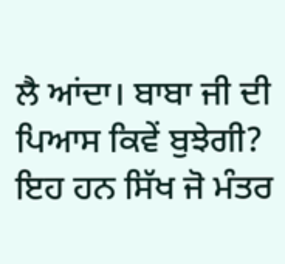ਲੈ ਆਂਦਾ। ਬਾਬਾ ਜੀ ਦੀ ਪਿਆਸ ਕਿਵੇਂ ਬੁਝੇਗੀ? ਇਹ ਹਨ ਸਿੱਖ ਜੋ ਮੰਤਰ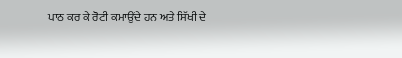ਪਾਠ ਕਰ ਕੇ ਰੋਟੀ ਕਮਾਉਂਦੇ ਹਨ ਅਤੇ ਸਿੱਖੀ ਦੇ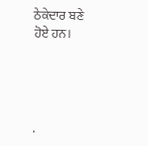ਠੇਕੇਦਾਰ ਬਣੇ ਹੋਏ ਹਨ।




.